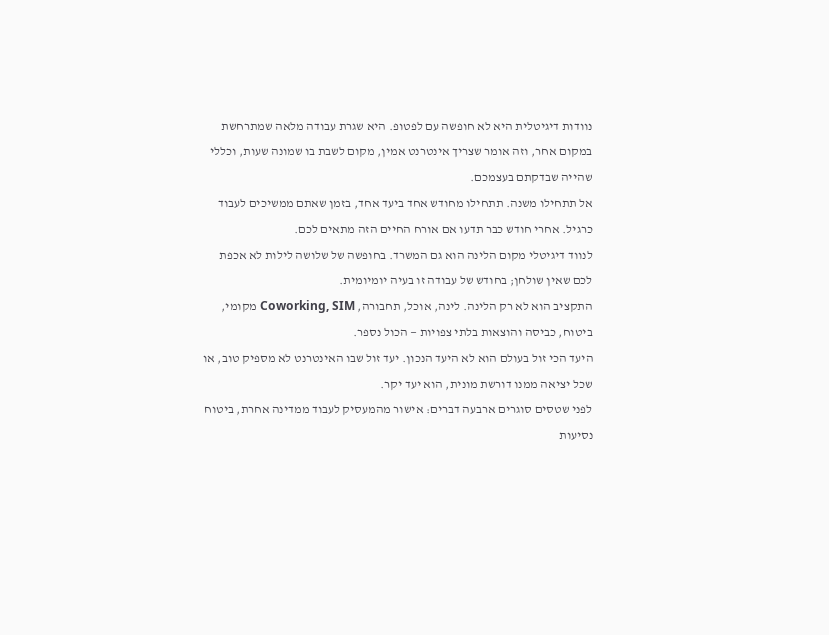נוודות דיגיטלית היא לא חופשה עם לפטופ. היא שגרת עבודה מלאה שמתרחשת במקום אחר, וזה אומר שצריך אינטרנט אמין, מקום לשבת בו שמונה שעות, וכללי שהייה שבדקתם בעצמכם.
אל תתחילו משנה. תתחילו מחודש אחד ביעד אחד, בזמן שאתם ממשיכים לעבוד כרגיל. אחרי חודש כבר תדעו אם אורח החיים הזה מתאים לכם.
לנווד דיגיטלי מקום הלינה הוא גם המשרד. בחופשה של שלושה לילות לא אכפת לכם שאין שולחן; בחודש של עבודה זו בעיה יומיומית.
התקציב הוא לא רק הלינה. לינה, אוכל, תחבורה, Coworking, SIM מקומי, ביטוח, כביסה והוצאות בלתי צפויות — הכול נספר.
היעד הכי זול בעולם הוא לא היעד הנכון. יעד זול שבו האינטרנט לא מספיק טוב, או שכל יציאה ממנו דורשת מונית, הוא יעד יקר.
לפני שטסים סוגרים ארבעה דברים: אישור מהמעסיק לעבוד ממדינה אחרת, ביטוח נסיעות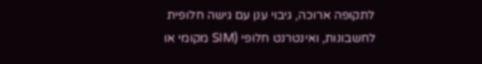לתקופה ארוכה, גיבוי ענן עם גישה חלופית לחשבונות, ואינטרנט חלופי (SIM מקומי או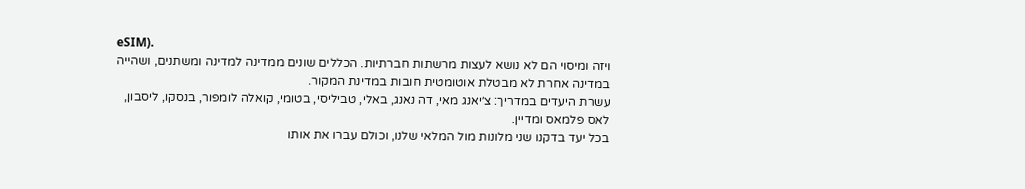eSIM).
ויזה ומיסוי הם לא נושא לעצות מרשתות חברתיות. הכללים שונים ממדינה למדינה ומשתנים, ושהייה במדינה אחרת לא מבטלת אוטומטית חובות במדינת המקור.
עשרת היעדים במדריך: צ׳יאנג מאי, דה נאנג, באלי, טביליסי, בטומי, קואלה לומפור, בנסקו, ליסבון, לאס פלמאס ומדיין.
בכל יעד בדקנו שני מלונות מול המלאי שלנו, וכולם עברו את אותו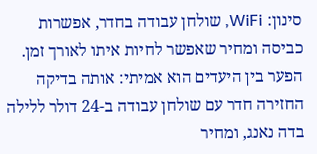סינון: WiFi, שולחן עבודה בחדר, אפשרות כביסה ומחיר שאפשר לחיות איתו לאורך זמן.
הפער בין היעדים הוא אמיתי: אותה בדיקה החזירה חדר עם שולחן עבודה ב-24 דולר ללילה בדה נאנג, ומחיר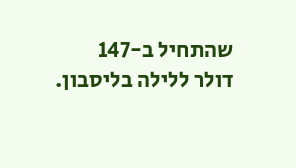שהתחיל ב-147 דולר ללילה בליסבון.